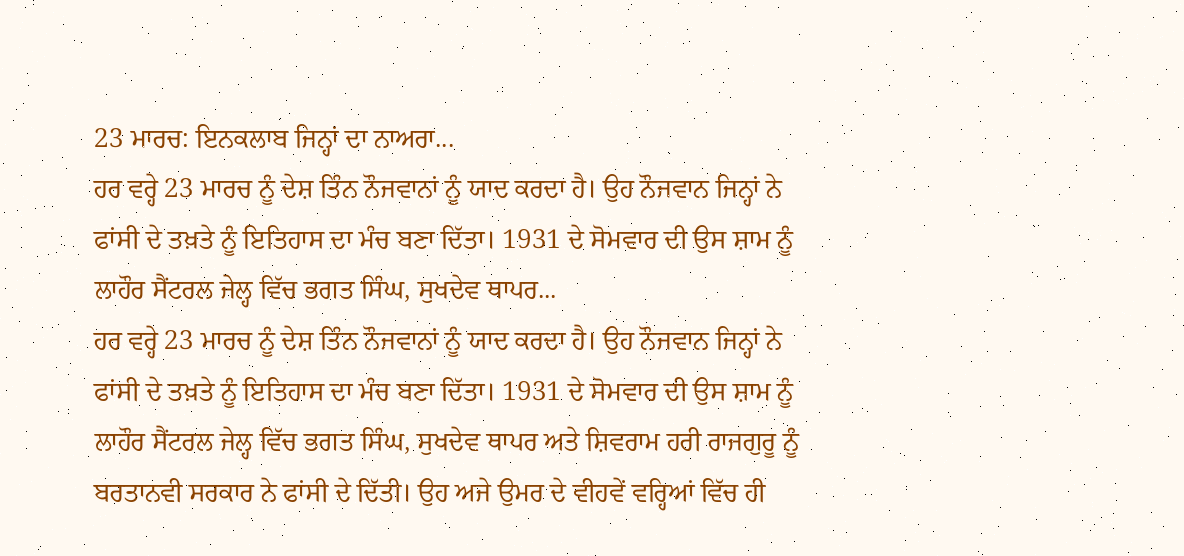23 ਮਾਰਚ: ਇਨਕਲਾਬ ਜਿਨ੍ਹਾਂ ਦਾ ਨਾਅਰਾ...
ਹਰ ਵਰ੍ਹੇ 23 ਮਾਰਚ ਨੂੰ ਦੇਸ਼ ਤਿੰਨ ਨੌਜਵਾਨਾਂ ਨੂੰ ਯਾਦ ਕਰਦਾ ਹੈ। ਉਹ ਨੌਜਵਾਨ ਜਿਨ੍ਹਾਂ ਨੇ ਫਾਂਸੀ ਦੇ ਤਖ਼ਤੇ ਨੂੰ ਇਤਿਹਾਸ ਦਾ ਮੰਚ ਬਣਾ ਦਿੱਤਾ। 1931 ਦੇ ਸੋਮਵਾਰ ਦੀ ਉਸ ਸ਼ਾਮ ਨੂੰ ਲਾਹੌਰ ਸੈਂਟਰਲ ਜੇਲ੍ਹ ਵਿੱਚ ਭਗਤ ਸਿੰਘ, ਸੁਖਦੇਵ ਥਾਪਰ...
ਹਰ ਵਰ੍ਹੇ 23 ਮਾਰਚ ਨੂੰ ਦੇਸ਼ ਤਿੰਨ ਨੌਜਵਾਨਾਂ ਨੂੰ ਯਾਦ ਕਰਦਾ ਹੈ। ਉਹ ਨੌਜਵਾਨ ਜਿਨ੍ਹਾਂ ਨੇ ਫਾਂਸੀ ਦੇ ਤਖ਼ਤੇ ਨੂੰ ਇਤਿਹਾਸ ਦਾ ਮੰਚ ਬਣਾ ਦਿੱਤਾ। 1931 ਦੇ ਸੋਮਵਾਰ ਦੀ ਉਸ ਸ਼ਾਮ ਨੂੰ ਲਾਹੌਰ ਸੈਂਟਰਲ ਜੇਲ੍ਹ ਵਿੱਚ ਭਗਤ ਸਿੰਘ, ਸੁਖਦੇਵ ਥਾਪਰ ਅਤੇ ਸ਼ਿਵਰਾਮ ਹਰੀ ਰਾਜਗੁਰੂ ਨੂੰ ਬਰਤਾਨਵੀ ਸਰਕਾਰ ਨੇ ਫਾਂਸੀ ਦੇ ਦਿੱਤੀ। ਉਹ ਅਜੇ ਉਮਰ ਦੇ ਵੀਹਵੇਂ ਵਰ੍ਹਿਆਂ ਵਿੱਚ ਹੀ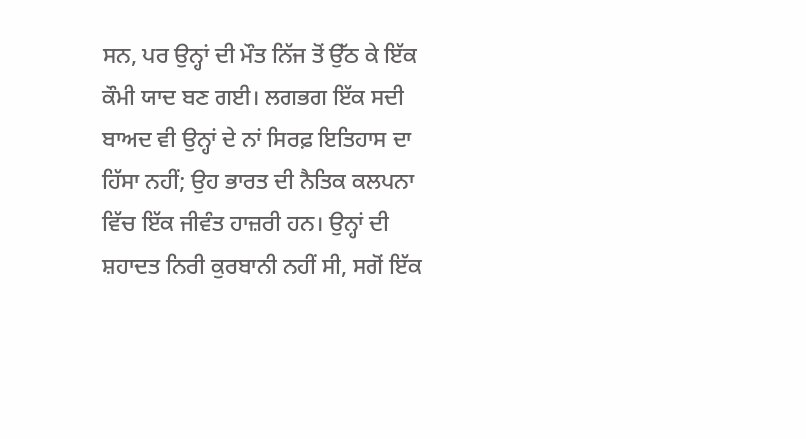ਸਨ, ਪਰ ਉਨ੍ਹਾਂ ਦੀ ਮੌਤ ਨਿੱਜ ਤੋਂ ਉੱਠ ਕੇ ਇੱਕ ਕੌਮੀ ਯਾਦ ਬਣ ਗਈ। ਲਗਭਗ ਇੱਕ ਸਦੀ ਬਾਅਦ ਵੀ ਉਨ੍ਹਾਂ ਦੇ ਨਾਂ ਸਿਰਫ਼ ਇਤਿਹਾਸ ਦਾ ਹਿੱਸਾ ਨਹੀਂ; ਉਹ ਭਾਰਤ ਦੀ ਨੈਤਿਕ ਕਲਪਨਾ ਵਿੱਚ ਇੱਕ ਜੀਵੰਤ ਹਾਜ਼ਰੀ ਹਨ। ਉਨ੍ਹਾਂ ਦੀ ਸ਼ਹਾਦਤ ਨਿਰੀ ਕੁਰਬਾਨੀ ਨਹੀਂ ਸੀ, ਸਗੋਂ ਇੱਕ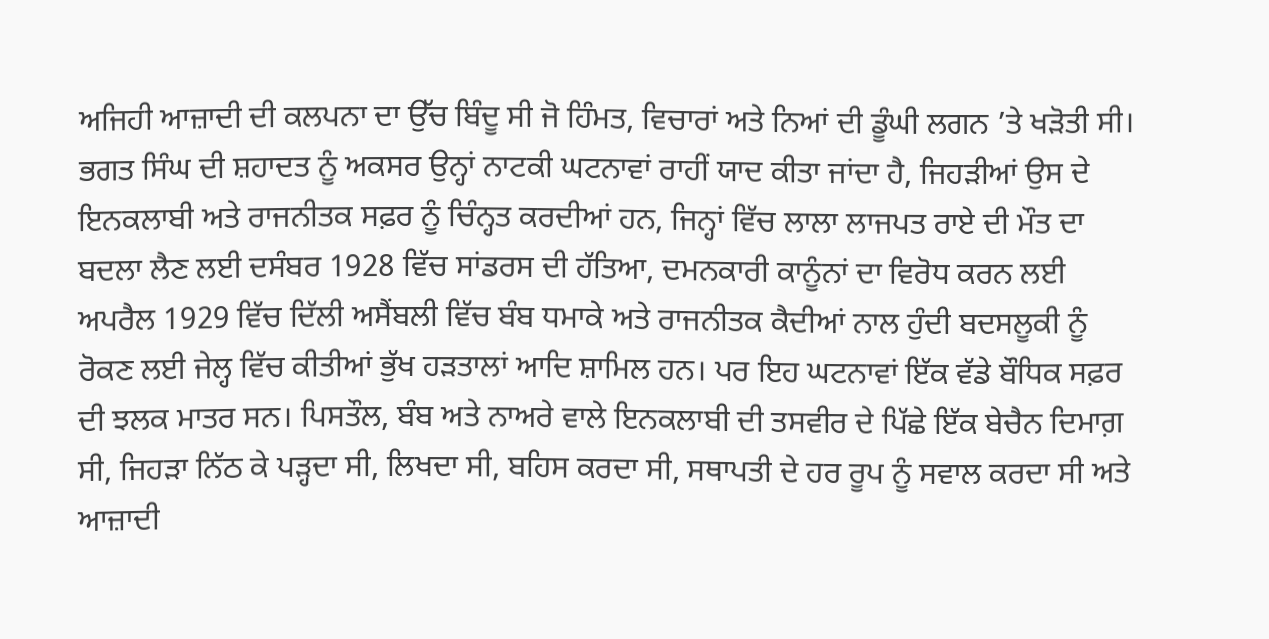ਅਜਿਹੀ ਆਜ਼ਾਦੀ ਦੀ ਕਲਪਨਾ ਦਾ ਉੱਚ ਬਿੰਦੂ ਸੀ ਜੋ ਹਿੰਮਤ, ਵਿਚਾਰਾਂ ਅਤੇ ਨਿਆਂ ਦੀ ਡੂੰਘੀ ਲਗਨ ’ਤੇ ਖੜੋਤੀ ਸੀ।
ਭਗਤ ਸਿੰਘ ਦੀ ਸ਼ਹਾਦਤ ਨੂੰ ਅਕਸਰ ਉਨ੍ਹਾਂ ਨਾਟਕੀ ਘਟਨਾਵਾਂ ਰਾਹੀਂ ਯਾਦ ਕੀਤਾ ਜਾਂਦਾ ਹੈ, ਜਿਹੜੀਆਂ ਉਸ ਦੇ ਇਨਕਲਾਬੀ ਅਤੇ ਰਾਜਨੀਤਕ ਸਫ਼ਰ ਨੂੰ ਚਿੰਨ੍ਹਤ ਕਰਦੀਆਂ ਹਨ, ਜਿਨ੍ਹਾਂ ਵਿੱਚ ਲਾਲਾ ਲਾਜਪਤ ਰਾਏ ਦੀ ਮੌਤ ਦਾ ਬਦਲਾ ਲੈਣ ਲਈ ਦਸੰਬਰ 1928 ਵਿੱਚ ਸਾਂਡਰਸ ਦੀ ਹੱਤਿਆ, ਦਮਨਕਾਰੀ ਕਾਨੂੰਨਾਂ ਦਾ ਵਿਰੋਧ ਕਰਨ ਲਈ ਅਪਰੈਲ 1929 ਵਿੱਚ ਦਿੱਲੀ ਅਸੈਂਬਲੀ ਵਿੱਚ ਬੰਬ ਧਮਾਕੇ ਅਤੇ ਰਾਜਨੀਤਕ ਕੈਦੀਆਂ ਨਾਲ ਹੁੰਦੀ ਬਦਸਲੂਕੀ ਨੂੰ ਰੋਕਣ ਲਈ ਜੇਲ੍ਹ ਵਿੱਚ ਕੀਤੀਆਂ ਭੁੱਖ ਹੜਤਾਲਾਂ ਆਦਿ ਸ਼ਾਮਿਲ ਹਨ। ਪਰ ਇਹ ਘਟਨਾਵਾਂ ਇੱਕ ਵੱਡੇ ਬੌਧਿਕ ਸਫ਼ਰ ਦੀ ਝਲਕ ਮਾਤਰ ਸਨ। ਪਿਸਤੌਲ, ਬੰਬ ਅਤੇ ਨਾਅਰੇ ਵਾਲੇ ਇਨਕਲਾਬੀ ਦੀ ਤਸਵੀਰ ਦੇ ਪਿੱਛੇ ਇੱਕ ਬੇਚੈਨ ਦਿਮਾਗ਼ ਸੀ, ਜਿਹੜਾ ਨਿੱਠ ਕੇ ਪੜ੍ਹਦਾ ਸੀ, ਲਿਖਦਾ ਸੀ, ਬਹਿਸ ਕਰਦਾ ਸੀ, ਸਥਾਪਤੀ ਦੇ ਹਰ ਰੂਪ ਨੂੰ ਸਵਾਲ ਕਰਦਾ ਸੀ ਅਤੇ ਆਜ਼ਾਦੀ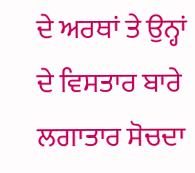ਦੇ ਅਰਥਾਂ ਤੇ ਉਨ੍ਹਾਂ ਦੇ ਵਿਸਤਾਰ ਬਾਰੇ ਲਗਾਤਾਰ ਸੋਚਦਾ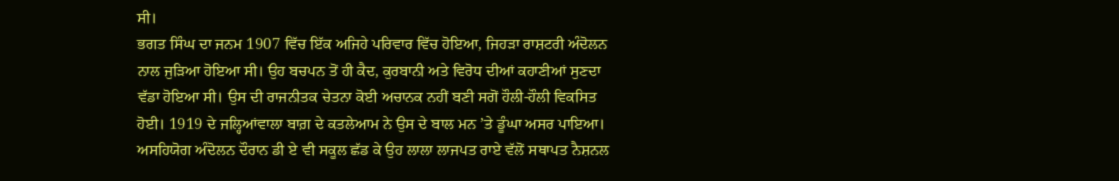ਸੀ।
ਭਗਤ ਸਿੰਘ ਦਾ ਜਨਮ 1907 ਵਿੱਚ ਇੱਕ ਅਜਿਹੇ ਪਰਿਵਾਰ ਵਿੱਚ ਹੋਇਆ, ਜਿਹੜਾ ਰਾਸ਼ਟਰੀ ਅੰਦੋਲਨ ਨਾਲ ਜੁੜਿਆ ਹੋਇਆ ਸੀ। ਉਹ ਬਚਪਨ ਤੋਂ ਹੀ ਕੈਦ, ਕੁਰਬਾਨੀ ਅਤੇ ਵਿਰੋਧ ਦੀਆਂ ਕਹਾਣੀਆਂ ਸੁਣਦਾ ਵੱਡਾ ਹੋਇਆ ਸੀ। ਉਸ ਦੀ ਰਾਜਨੀਤਕ ਚੇਤਨਾ ਕੋਈ ਅਚਾਨਕ ਨਹੀਂ ਬਣੀ ਸਗੋਂ ਹੌਲੀ-ਹੌਲੀ ਵਿਕਸਿਤ ਹੋਈ। 1919 ਦੇ ਜਲ੍ਹਿਆਂਵਾਲਾ ਬਾਗ਼ ਦੇ ਕਤਲੇਆਮ ਨੇ ਉਸ ਦੇ ਬਾਲ ਮਨ ’ਤੇ ਡੂੰਘਾ ਅਸਰ ਪਾਇਆ।
ਅਸਹਿਯੋਗ ਅੰਦੋਲਨ ਦੌਰਾਨ ਡੀ ਏ ਵੀ ਸਕੂਲ ਛੱਡ ਕੇ ਉਹ ਲਾਲਾ ਲਾਜਪਤ ਰਾਏ ਵੱਲੋਂ ਸਥਾਪਤ ਨੈਸ਼ਨਲ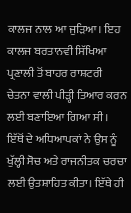ਕਾਲਜ ਨਾਲ ਆ ਜੁੜਿਆ। ਇਹ ਕਾਲਜ ਬਰਤਾਨਵੀ ਸਿੱਖਿਆ ਪ੍ਰਣਾਲੀ ਤੋਂ ਬਾਹਰ ਰਾਸ਼ਟਰੀ ਚੇਤਨਾ ਵਾਲੀ ਪੀੜ੍ਹੀ ਤਿਆਰ ਕਰਨ ਲਈ ਬਣਾਇਆ ਗਿਆ ਸੀ। ਇੱਥੋਂ ਦੇ ਅਧਿਆਪਕਾਂ ਨੇ ਉਸ ਨੂੰ ਖੁੱਲ੍ਹੀ ਸੋਚ ਅਤੇ ਰਾਜਨੀਤਕ ਚਰਚਾ ਲਈ ਉਤਸ਼ਾਹਿਤ ਕੀਤਾ। ਇੱਥੇ ਹੀ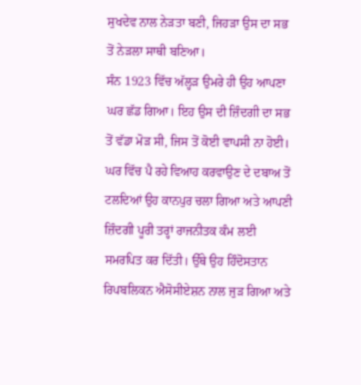ਸੁਖਦੇਵ ਨਾਲ ਨੇੜਤਾ ਬਣੀ, ਜਿਹੜਾ ਉਸ ਦਾ ਸਭ ਤੋਂ ਨੇੜਲਾ ਸਾਥੀ ਬਣਿਆ।
ਸੰਨ 1923 ਵਿੱਚ ਅੱਲ੍ਹੜ ਉਮਰੇ ਹੀ ਉਹ ਆਪਣਾ ਘਰ ਛੱਡ ਗਿਆ। ਇਹ ਉਸ ਦੀ ਜ਼ਿੰਦਗੀ ਦਾ ਸਭ ਤੋਂ ਵੱਡਾ ਮੋੜ ਸੀ, ਜਿਸ ਤੋਂ ਕੋਈ ਵਾਪਸੀ ਨਾ ਹੋਈ। ਘਰ ਵਿੱਚ ਪੈ ਰਹੇ ਵਿਆਹ ਕਰਵਾਉਣ ਦੇ ਦਬਾਅ ਤੋਂ ਟਲਦਿਆਂ ਉਹ ਕਾਨਪੁਰ ਚਲਾ ਗਿਆ ਅਤੇ ਆਪਣੀ ਜ਼ਿੰਦਗੀ ਪੂਰੀ ਤਰ੍ਹਾਂ ਰਾਜਨੀਤਕ ਕੰਮ ਲਈ ਸਮਰਪਿਤ ਕਰ ਦਿੱਤੀ। ਉੱਥੇ ਉਹ ਹਿੰਦੋਸਤਾਨ ਰਿਪਬਲਿਕਨ ਐਸੋਸੀਏਸ਼ਨ ਨਾਲ ਜੁੜ ਗਿਆ ਅਤੇ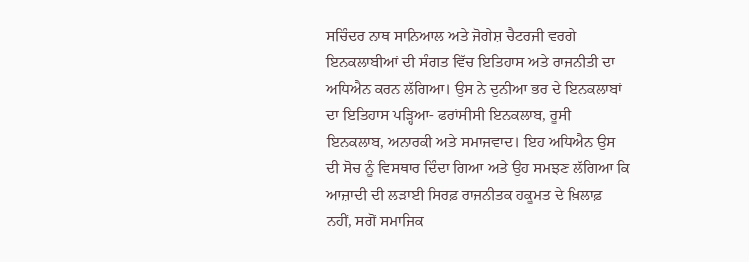ਸਚਿੰਦਰ ਨਾਥ ਸਾਨਿਆਲ ਅਤੇ ਜੋਗੇਸ਼ ਚੈਟਰਜੀ ਵਰਗੇ ਇਨਕਲਾਬੀਆਂ ਦੀ ਸੰਗਤ ਵਿੱਚ ਇਤਿਹਾਸ ਅਤੇ ਰਾਜਨੀਤੀ ਦਾ ਅਧਿਐਨ ਕਰਨ ਲੱਗਿਆ। ਉਸ ਨੇ ਦੁਨੀਆ ਭਰ ਦੇ ਇਨਕਲਾਬਾਂ ਦਾ ਇਤਿਹਾਸ ਪੜ੍ਹਿਆ- ਫਰਾਂਸੀਸੀ ਇਨਕਲਾਬ, ਰੂਸੀ ਇਨਕਲਾਬ, ਅਨਾਰਕੀ ਅਤੇ ਸਮਾਜਵਾਦ। ਇਹ ਅਧਿਐਨ ਉਸ ਦੀ ਸੋਚ ਨੂੰ ਵਿਸਥਾਰ ਦਿੰਦਾ ਗਿਆ ਅਤੇ ਉਹ ਸਮਝਣ ਲੱਗਿਆ ਕਿ ਆਜ਼ਾਦੀ ਦੀ ਲੜਾਈ ਸਿਰਫ਼ ਰਾਜਨੀਤਕ ਹਕੂਮਤ ਦੇ ਖ਼ਿਲਾਫ਼ ਨਹੀਂ, ਸਗੋਂ ਸਮਾਜਿਕ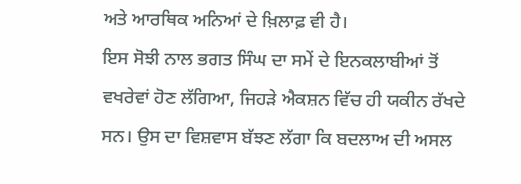ਅਤੇ ਆਰਥਿਕ ਅਨਿਆਂ ਦੇ ਖ਼ਿਲਾਫ਼ ਵੀ ਹੈ।
ਇਸ ਸੋਝੀ ਨਾਲ ਭਗਤ ਸਿੰਘ ਦਾ ਸਮੇਂ ਦੇ ਇਨਕਲਾਬੀਆਂ ਤੋਂ ਵਖਰੇਵਾਂ ਹੋਣ ਲੱਗਿਆ, ਜਿਹੜੇ ਐਕਸ਼ਨ ਵਿੱਚ ਹੀ ਯਕੀਨ ਰੱਖਦੇ ਸਨ। ਉਸ ਦਾ ਵਿਸ਼ਵਾਸ ਬੱਝਣ ਲੱਗਾ ਕਿ ਬਦਲਾਅ ਦੀ ਅਸਲ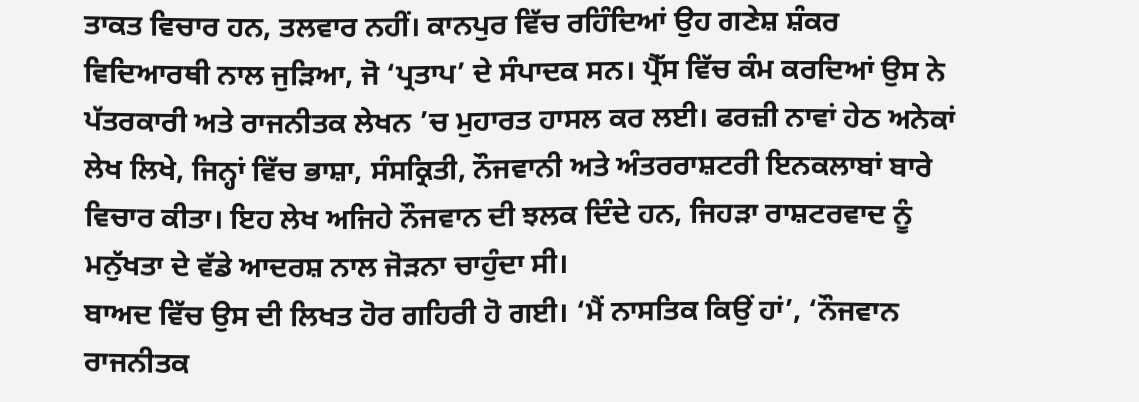ਤਾਕਤ ਵਿਚਾਰ ਹਨ, ਤਲਵਾਰ ਨਹੀਂ। ਕਾਨਪੁਰ ਵਿੱਚ ਰਹਿੰਦਿਆਂ ਉਹ ਗਣੇਸ਼ ਸ਼ੰਕਰ ਵਿਦਿਆਰਥੀ ਨਾਲ ਜੁੜਿਆ, ਜੋ ‘ਪ੍ਰਤਾਪ’ ਦੇ ਸੰਪਾਦਕ ਸਨ। ਪ੍ਰੈੱਸ ਵਿੱਚ ਕੰਮ ਕਰਦਿਆਂ ਉਸ ਨੇ ਪੱਤਰਕਾਰੀ ਅਤੇ ਰਾਜਨੀਤਕ ਲੇਖਨ ’ਚ ਮੁਹਾਰਤ ਹਾਸਲ ਕਰ ਲਈ। ਫਰਜ਼ੀ ਨਾਵਾਂ ਹੇਠ ਅਨੇਕਾਂ ਲੇਖ ਲਿਖੇ, ਜਿਨ੍ਹਾਂ ਵਿੱਚ ਭਾਸ਼ਾ, ਸੰਸਕ੍ਰਿਤੀ, ਨੌਜਵਾਨੀ ਅਤੇ ਅੰਤਰਰਾਸ਼ਟਰੀ ਇਨਕਲਾਬਾਂ ਬਾਰੇ ਵਿਚਾਰ ਕੀਤਾ। ਇਹ ਲੇਖ ਅਜਿਹੇ ਨੌਜਵਾਨ ਦੀ ਝਲਕ ਦਿੰਦੇ ਹਨ, ਜਿਹੜਾ ਰਾਸ਼ਟਰਵਾਦ ਨੂੰ ਮਨੁੱਖਤਾ ਦੇ ਵੱਡੇ ਆਦਰਸ਼ ਨਾਲ ਜੋੜਨਾ ਚਾਹੁੰਦਾ ਸੀ।
ਬਾਅਦ ਵਿੱਚ ਉਸ ਦੀ ਲਿਖਤ ਹੋਰ ਗਹਿਰੀ ਹੋ ਗਈ। ‘ਮੈਂ ਨਾਸਤਿਕ ਕਿਉਂ ਹਾਂ’, ‘ਨੌਜਵਾਨ ਰਾਜਨੀਤਕ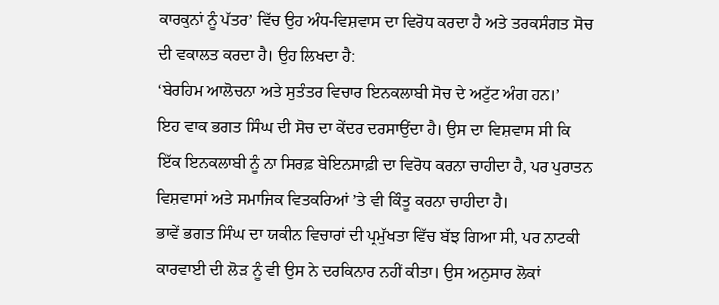ਕਾਰਕੁਨਾਂ ਨੂੰ ਪੱਤਰ’ ਵਿੱਚ ਉਹ ਅੰਧ-ਵਿਸ਼ਵਾਸ ਦਾ ਵਿਰੋਧ ਕਰਦਾ ਹੈ ਅਤੇ ਤਰਕਸੰਗਤ ਸੋਚ ਦੀ ਵਕਾਲਤ ਕਰਦਾ ਹੈ। ਉਹ ਲਿਖਦਾ ਹੈ:
‘ਬੇਰਹਿਮ ਆਲੋਚਨਾ ਅਤੇ ਸੁਤੰਤਰ ਵਿਚਾਰ ਇਨਕਲਾਬੀ ਸੋਚ ਦੇ ਅਟੁੱਟ ਅੰਗ ਹਨ।’
ਇਹ ਵਾਕ ਭਗਤ ਸਿੰਘ ਦੀ ਸੋਚ ਦਾ ਕੇਂਦਰ ਦਰਸਾਉਂਦਾ ਹੈ। ਉਸ ਦਾ ਵਿਸ਼ਵਾਸ ਸੀ ਕਿ ਇੱਕ ਇਨਕਲਾਬੀ ਨੂੰ ਨਾ ਸਿਰਫ਼ ਬੇਇਨਸਾਫ਼ੀ ਦਾ ਵਿਰੋਧ ਕਰਨਾ ਚਾਹੀਦਾ ਹੈ, ਪਰ ਪੁਰਾਤਨ ਵਿਸ਼ਵਾਸਾਂ ਅਤੇ ਸਮਾਜਿਕ ਵਿਤਕਰਿਆਂ ’ਤੇ ਵੀ ਕਿੰਤੂ ਕਰਨਾ ਚਾਹੀਦਾ ਹੈ।
ਭਾਵੇਂ ਭਗਤ ਸਿੰਘ ਦਾ ਯਕੀਨ ਵਿਚਾਰਾਂ ਦੀ ਪ੍ਰਮੁੱਖਤਾ ਵਿੱਚ ਬੱਝ ਗਿਆ ਸੀ, ਪਰ ਨਾਟਕੀ ਕਾਰਵਾਈ ਦੀ ਲੋੜ ਨੂੰ ਵੀ ਉਸ ਨੇ ਦਰਕਿਨਾਰ ਨਹੀਂ ਕੀਤਾ। ਉਸ ਅਨੁਸਾਰ ਲੋਕਾਂ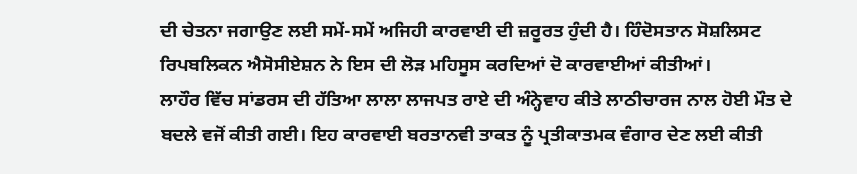ਦੀ ਚੇਤਨਾ ਜਗਾਉਣ ਲਈ ਸਮੇਂ-ਸਮੇਂ ਅਜਿਹੀ ਕਾਰਵਾਈ ਦੀ ਜ਼ਰੂਰਤ ਹੁੰਦੀ ਹੈ। ਹਿੰਦੋਸਤਾਨ ਸੋਸ਼ਲਿਸਟ ਰਿਪਬਲਿਕਨ ਐਸੋਸੀਏਸ਼ਨ ਨੇ ਇਸ ਦੀ ਲੋੜ ਮਹਿਸੂਸ ਕਰਦਿਆਂ ਦੋ ਕਾਰਵਾਈਆਂ ਕੀਤੀਆਂ।
ਲਾਹੌਰ ਵਿੱਚ ਸਾਂਡਰਸ ਦੀ ਹੱਤਿਆ ਲਾਲਾ ਲਾਜਪਤ ਰਾਏ ਦੀ ਅੰਨ੍ਹੇਵਾਹ ਕੀਤੇ ਲਾਠੀਚਾਰਜ ਨਾਲ ਹੋਈ ਮੌਤ ਦੇ ਬਦਲੇ ਵਜੋਂ ਕੀਤੀ ਗਈ। ਇਹ ਕਾਰਵਾਈ ਬਰਤਾਨਵੀ ਤਾਕਤ ਨੂੰ ਪ੍ਰਤੀਕਾਤਮਕ ਵੰਗਾਰ ਦੇਣ ਲਈ ਕੀਤੀ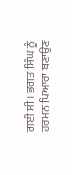ਗਈ ਸੀ। ਭਗਤ ਸਿੰਘ ਨੂੰ ਹਰਮਨ ਪਿਆਰਾ ਬਣਾਉਣ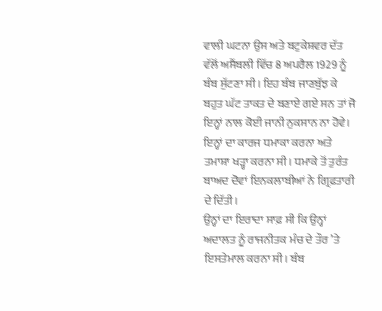ਵਾਲੀ ਘਟਨਾ ਉਸ ਅਤੇ ਬਟੁਕੇਸ਼ਵਰ ਦੱਤ ਵੱਲੋਂ ਅਸੈਂਬਲੀ ਵਿੱਚ 8 ਅਪਰੈਲ 1929 ਨੂੰ ਬੰਬ ਸੁੱਟਣਾ ਸੀ। ਇਹ ਬੰਬ ਜਾਣਬੁੱਝ ਕੇ ਬਹੁਤ ਘੱਟ ਤਾਕਤ ਦੇ ਬਣਾਏ ਗਏ ਸਨ ਤਾਂ ਜੋ ਇਨ੍ਹਾਂ ਨਾਲ ਕੋਈ ਜਾਨੀ ਨੁਕਸਾਨ ਨਾ ਹੋਵੇ। ਇਨ੍ਹਾਂ ਦਾ ਕਾਰਜ ਧਮਾਕਾ ਕਰਨਾ ਅਤੇ ਤਮਾਸ਼ਾ ਖੜ੍ਹਾ ਕਰਨਾ ਸੀ। ਧਮਾਕੇ ਤੋਂ ਤੁਰੰਤ ਬਾਅਦ ਦੋਵਾਂ ਇਨਕਲਾਬੀਆਂ ਨੇ ਗ੍ਰਿਫ਼ਤਾਰੀ ਦੇ ਦਿੱਤੀ।
ਉਨ੍ਹਾਂ ਦਾ ਇਰਾਦਾ ਸਾਫ਼ ਸੀ ਕਿ ਉਨ੍ਹਾਂ ਅਦਾਲਤ ਨੂੰ ਰਾਜਨੀਤਕ ਮੰਚ ਦੇ ਤੌਰ ’ਤੇ ਇਸਤੇਮਾਲ ਕਰਨਾ ਸੀ। ਬੰਬ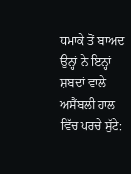ਧਮਾਕੇ ਤੋਂ ਬਾਅਦ ਉਨ੍ਹਾਂ ਨੇ ਇਨ੍ਹਾਂ ਸ਼ਬਦਾਂ ਵਾਲੇ ਅਸੈਂਬਲੀ ਹਾਲ ਵਿੱਚ ਪਰਚੇ ਸੁੱਟੇ: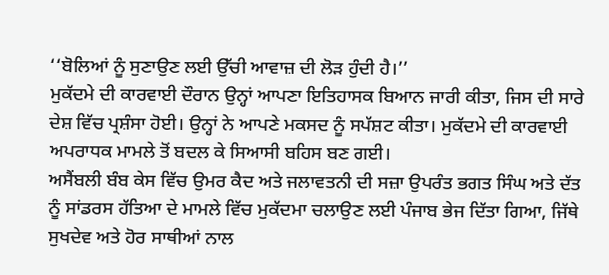‘‘ਬੋਲਿਆਂ ਨੂੰ ਸੁਣਾਉਣ ਲਈ ਉੱਚੀ ਆਵਾਜ਼ ਦੀ ਲੋੜ ਹੁੰਦੀ ਹੈ।’’
ਮੁਕੱਦਮੇ ਦੀ ਕਾਰਵਾਈ ਦੌਰਾਨ ਉਨ੍ਹਾਂ ਆਪਣਾ ਇਤਿਹਾਸਕ ਬਿਆਨ ਜਾਰੀ ਕੀਤਾ, ਜਿਸ ਦੀ ਸਾਰੇ ਦੇਸ਼ ਵਿੱਚ ਪ੍ਰਸ਼ੰਸਾ ਹੋਈ। ਉਨ੍ਹਾਂ ਨੇ ਆਪਣੇ ਮਕਸਦ ਨੂੰ ਸਪੱਸ਼ਟ ਕੀਤਾ। ਮੁਕੱਦਮੇ ਦੀ ਕਾਰਵਾਈ ਅਪਰਾਧਕ ਮਾਮਲੇ ਤੋਂ ਬਦਲ ਕੇ ਸਿਆਸੀ ਬਹਿਸ ਬਣ ਗਈ।
ਅਸੈਂਬਲੀ ਬੰਬ ਕੇਸ ਵਿੱਚ ਉਮਰ ਕੈਦ ਅਤੇ ਜਲਾਵਤਨੀ ਦੀ ਸਜ਼ਾ ਉਪਰੰਤ ਭਗਤ ਸਿੰਘ ਅਤੇ ਦੱਤ ਨੂੰ ਸਾਂਡਰਸ ਹੱਤਿਆ ਦੇ ਮਾਮਲੇ ਵਿੱਚ ਮੁਕੱਦਮਾ ਚਲਾਉਣ ਲਈ ਪੰਜਾਬ ਭੇਜ ਦਿੱਤਾ ਗਿਆ, ਜਿੱਥੇ ਸੁਖਦੇਵ ਅਤੇ ਹੋਰ ਸਾਥੀਆਂ ਨਾਲ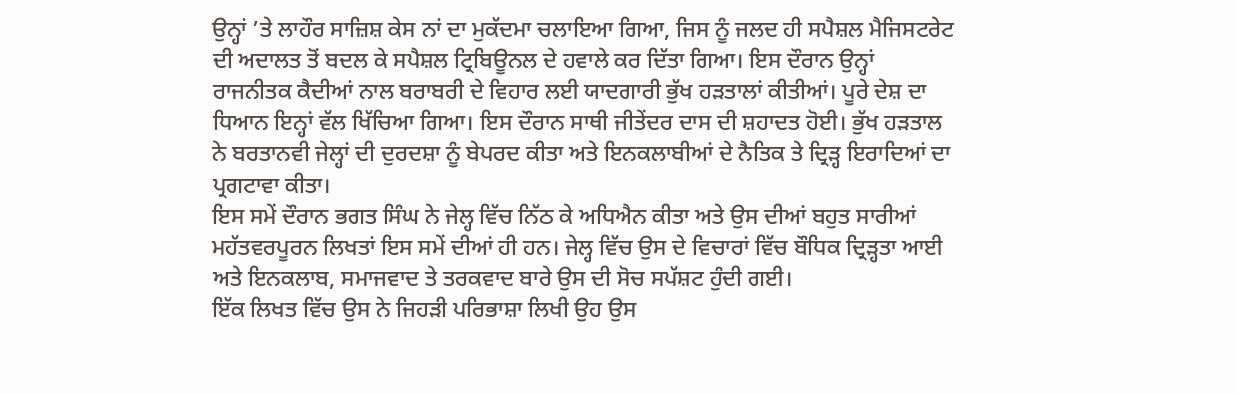ਉਨ੍ਹਾਂ ’ਤੇ ਲਾਹੌਰ ਸਾਜ਼ਿਸ਼ ਕੇਸ ਨਾਂ ਦਾ ਮੁਕੱਦਮਾ ਚਲਾਇਆ ਗਿਆ, ਜਿਸ ਨੂੰ ਜਲਦ ਹੀ ਸਪੈਸ਼ਲ ਮੈਜਿਸਟਰੇਟ ਦੀ ਅਦਾਲਤ ਤੋਂ ਬਦਲ ਕੇ ਸਪੈਸ਼ਲ ਟ੍ਰਿਬਿਊਨਲ ਦੇ ਹਵਾਲੇ ਕਰ ਦਿੱਤਾ ਗਿਆ। ਇਸ ਦੌਰਾਨ ਉਨ੍ਹਾਂ ਰਾਜਨੀਤਕ ਕੈਦੀਆਂ ਨਾਲ ਬਰਾਬਰੀ ਦੇ ਵਿਹਾਰ ਲਈ ਯਾਦਗਾਰੀ ਭੁੱਖ ਹੜਤਾਲਾਂ ਕੀਤੀਆਂ। ਪੂਰੇ ਦੇਸ਼ ਦਾ ਧਿਆਨ ਇਨ੍ਹਾਂ ਵੱਲ ਖਿੱਚਿਆ ਗਿਆ। ਇਸ ਦੌਰਾਨ ਸਾਥੀ ਜੀਤੇਂਦਰ ਦਾਸ ਦੀ ਸ਼ਹਾਦਤ ਹੋਈ। ਭੁੱਖ ਹੜਤਾਲ ਨੇ ਬਰਤਾਨਵੀ ਜੇਲ੍ਹਾਂ ਦੀ ਦੁਰਦਸ਼ਾ ਨੂੰ ਬੇਪਰਦ ਕੀਤਾ ਅਤੇ ਇਨਕਲਾਬੀਆਂ ਦੇ ਨੈਤਿਕ ਤੇ ਦ੍ਰਿੜ੍ਹ ਇਰਾਦਿਆਂ ਦਾ ਪ੍ਰਗਟਾਵਾ ਕੀਤਾ।
ਇਸ ਸਮੇਂ ਦੌਰਾਨ ਭਗਤ ਸਿੰਘ ਨੇ ਜੇਲ੍ਹ ਵਿੱਚ ਨਿੱਠ ਕੇ ਅਧਿਐਨ ਕੀਤਾ ਅਤੇ ਉਸ ਦੀਆਂ ਬਹੁਤ ਸਾਰੀਆਂ ਮਹੱਤਵਰਪੂਰਨ ਲਿਖਤਾਂ ਇਸ ਸਮੇਂ ਦੀਆਂ ਹੀ ਹਨ। ਜੇਲ੍ਹ ਵਿੱਚ ਉਸ ਦੇ ਵਿਚਾਰਾਂ ਵਿੱਚ ਬੌਧਿਕ ਦ੍ਰਿੜ੍ਹਤਾ ਆਈ ਅਤੇ ਇਨਕਲਾਬ, ਸਮਾਜਵਾਦ ਤੇ ਤਰਕਵਾਦ ਬਾਰੇ ਉਸ ਦੀ ਸੋਚ ਸਪੱਸ਼ਟ ਹੁੰਦੀ ਗਈ।
ਇੱਕ ਲਿਖਤ ਵਿੱਚ ਉਸ ਨੇ ਜਿਹੜੀ ਪਰਿਭਾਸ਼ਾ ਲਿਖੀ ਉਹ ਉਸ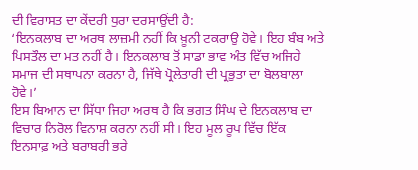ਦੀ ਵਿਰਾਸਤ ਦਾ ਕੇਂਦਰੀ ਧੁਰਾ ਦਰਸਾਉਂਦੀ ਹੈ:
‘ਇਨਕਲਾਬ ਦਾ ਅਰਥ ਲਾਜ਼ਮੀ ਨਹੀਂ ਕਿ ਖ਼ੂਨੀ ਟਕਰਾਉ ਹੋਵੇ। ਇਹ ਬੰਬ ਅਤੇ ਪਿਸਤੌਲ ਦਾ ਮਤ ਨਹੀਂ ਹੈ। ਇਨਕਲਾਬ ਤੋਂ ਸਾਡਾ ਭਾਵ ਅੰਤ ਵਿੱਚ ਅਜਿਹੇ ਸਮਾਜ ਦੀ ਸਥਾਪਨਾ ਕਰਨਾ ਹੈ, ਜਿੱਥੇ ਪ੍ਰੋਲੇਤਾਰੀ ਦੀ ਪ੍ਰਭੁਤਾ ਦਾ ਬੋਲਬਾਲਾ ਹੋਵੇ।’
ਇਸ ਬਿਆਨ ਦਾ ਸਿੱਧਾ ਜਿਹਾ ਅਰਥ ਹੈ ਕਿ ਭਗਤ ਸਿੰਘ ਦੇ ਇਨਕਲਾਬ ਦਾ ਵਿਚਾਰ ਨਿਰੋਲ ਵਿਨਾਸ਼ ਕਰਨਾ ਨਹੀਂ ਸੀ। ਇਹ ਮੂਲ ਰੂਪ ਵਿੱਚ ਇੱਕ ਇਨਸਾਫ਼ ਅਤੇ ਬਰਾਬਰੀ ਭਰੇ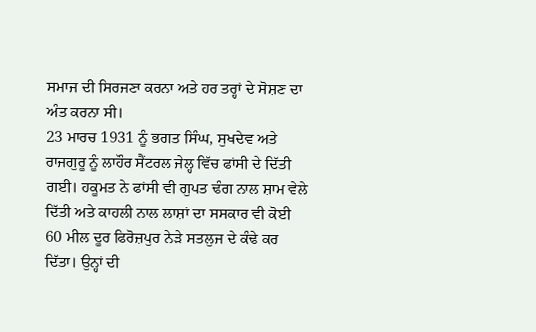ਸਮਾਜ ਦੀ ਸਿਰਜਣਾ ਕਰਨਾ ਅਤੇ ਹਰ ਤਰ੍ਹਾਂ ਦੇ ਸੋਸ਼ਣ ਦਾ ਅੰਤ ਕਰਨਾ ਸੀ।
23 ਮਾਰਚ 1931 ਨੂੰ ਭਗਤ ਸਿੰਘ, ਸੁਖਦੇਵ ਅਤੇ ਰਾਜਗੁਰੂ ਨੂੰ ਲਾਹੌਰ ਸੈਂਟਰਲ ਜੇਲ੍ਹ ਵਿੱਚ ਫਾਂਸੀ ਦੇ ਦਿੱਤੀ ਗਈ। ਹਕੂਮਤ ਨੇ ਫਾਂਸੀ ਵੀ ਗੁਪਤ ਢੰਗ ਨਾਲ ਸ਼ਾਮ ਵੇਲੇ ਦਿੱਤੀ ਅਤੇ ਕਾਹਲੀ ਨਾਲ ਲਾਸ਼ਾਂ ਦਾ ਸਸਕਾਰ ਵੀ ਕੋਈ 60 ਮੀਲ ਦੂਰ ਫਿਰੋਜ਼ਪੁਰ ਨੇੜੇ ਸਤਲੁਜ ਦੇ ਕੰਢੇ ਕਰ ਦਿੱਤਾ। ਉਨ੍ਹਾਂ ਦੀ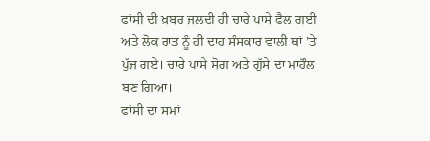ਫਾਂਸੀ ਦੀ ਖ਼ਬਰ ਜਲਦੀ ਹੀ ਚਾਰੇ ਪਾਸੇ ਫੈਲ ਗਈ ਅਤੇ ਲੋਕ ਰਾਤ ਨੂੰ ਹੀ ਦਾਹ ਸੰਸਕਾਰ ਵਾਲੀ ਥਾਂ ’ਤੇ ਪੁੱਜ ਗਏ। ਚਾਰੇ ਪਾਸੇ ਸੋਗ ਅਤੇ ਗੁੱਸੇ ਦਾ ਮਾਹੌਲ ਬਣ ਗਿਆ।
ਫਾਂਸੀ ਦਾ ਸਮਾਂ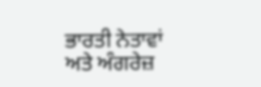ਭਾਰਤੀ ਨੇਤਾਵਾਂ ਅਤੇ ਅੰਗਰੇਜ਼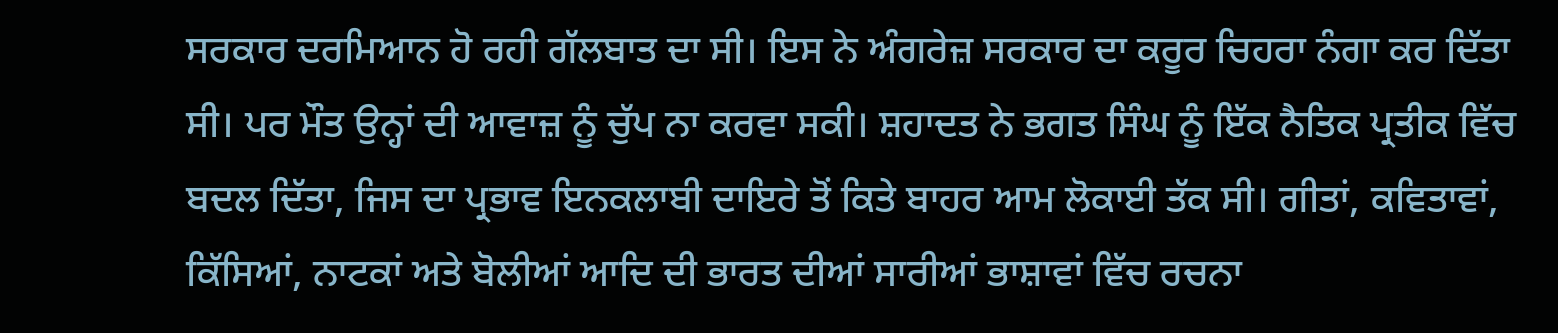ਸਰਕਾਰ ਦਰਮਿਆਨ ਹੋ ਰਹੀ ਗੱਲਬਾਤ ਦਾ ਸੀ। ਇਸ ਨੇ ਅੰਗਰੇਜ਼ ਸਰਕਾਰ ਦਾ ਕਰੂਰ ਚਿਹਰਾ ਨੰਗਾ ਕਰ ਦਿੱਤਾ ਸੀ। ਪਰ ਮੌਤ ਉਨ੍ਹਾਂ ਦੀ ਆਵਾਜ਼ ਨੂੰ ਚੁੱਪ ਨਾ ਕਰਵਾ ਸਕੀ। ਸ਼ਹਾਦਤ ਨੇ ਭਗਤ ਸਿੰਘ ਨੂੰ ਇੱਕ ਨੈਤਿਕ ਪ੍ਰਤੀਕ ਵਿੱਚ ਬਦਲ ਦਿੱਤਾ, ਜਿਸ ਦਾ ਪ੍ਰਭਾਵ ਇਨਕਲਾਬੀ ਦਾਇਰੇ ਤੋਂ ਕਿਤੇ ਬਾਹਰ ਆਮ ਲੋਕਾਈ ਤੱਕ ਸੀ। ਗੀਤਾਂ, ਕਵਿਤਾਵਾਂ, ਕਿੱਸਿਆਂ, ਨਾਟਕਾਂ ਅਤੇ ਬੋਲੀਆਂ ਆਦਿ ਦੀ ਭਾਰਤ ਦੀਆਂ ਸਾਰੀਆਂ ਭਾਸ਼ਾਵਾਂ ਵਿੱਚ ਰਚਨਾ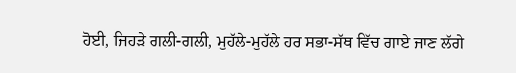ਹੋਈ, ਜਿਹੜੇ ਗਲੀ-ਗਲੀ, ਮੁਹੱਲੇ-ਮੁਹੱਲੇ ਹਰ ਸਭਾ-ਸੱਥ ਵਿੱਚ ਗਾਏ ਜਾਣ ਲੱਗੇ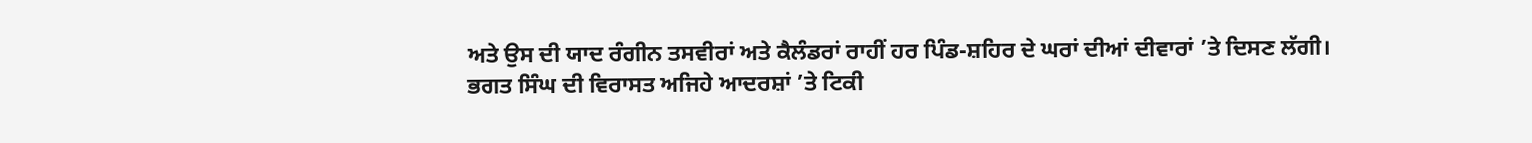ਅਤੇ ਉਸ ਦੀ ਯਾਦ ਰੰਗੀਨ ਤਸਵੀਰਾਂ ਅਤੇ ਕੈਲੰਡਰਾਂ ਰਾਹੀਂ ਹਰ ਪਿੰਡ-ਸ਼ਹਿਰ ਦੇ ਘਰਾਂ ਦੀਆਂ ਦੀਵਾਰਾਂ ’ਤੇ ਦਿਸਣ ਲੱਗੀ।
ਭਗਤ ਸਿੰਘ ਦੀ ਵਿਰਾਸਤ ਅਜਿਹੇ ਆਦਰਸ਼ਾਂ ’ਤੇ ਟਿਕੀ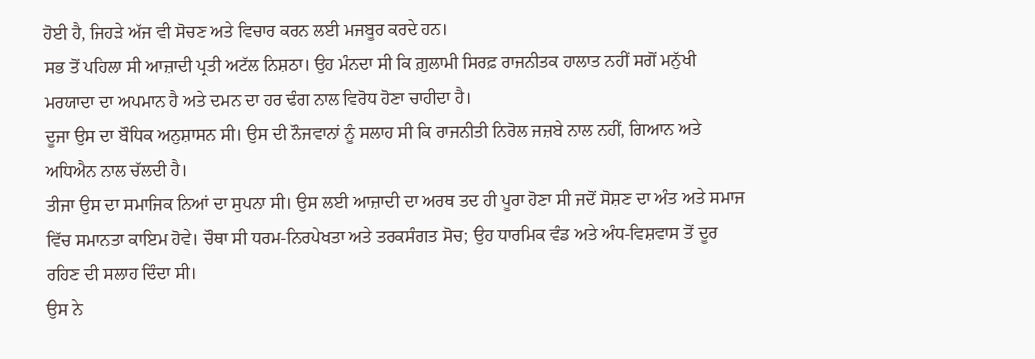ਹੋਈ ਹੈ, ਜਿਹੜੇ ਅੱਜ ਵੀ ਸੋਚਣ ਅਤੇ ਵਿਚਾਰ ਕਰਨ ਲਈ ਮਜਬੂਰ ਕਰਦੇ ਹਨ।
ਸਭ ਤੋਂ ਪਹਿਲਾ ਸੀ ਆਜ਼ਾਦੀ ਪ੍ਰਤੀ ਅਟੱਲ ਨਿਸ਼ਠਾ। ਉਹ ਮੰਨਦਾ ਸੀ ਕਿ ਗ਼ੁਲਾਮੀ ਸਿਰਫ਼ ਰਾਜਨੀਤਕ ਹਾਲਾਤ ਨਹੀਂ ਸਗੋਂ ਮਨੁੱਖੀ ਮਰਯਾਦਾ ਦਾ ਅਪਮਾਨ ਹੈ ਅਤੇ ਦਮਨ ਦਾ ਹਰ ਢੰਗ ਨਾਲ ਵਿਰੋਧ ਹੋਣਾ ਚਾਹੀਦਾ ਹੈ।
ਦੂਜਾ ਉਸ ਦਾ ਬੌਧਿਕ ਅਨੁਸ਼ਾਸਨ ਸੀ। ਉਸ ਦੀ ਨੌਜਵਾਨਾਂ ਨੂੰ ਸਲਾਹ ਸੀ ਕਿ ਰਾਜਨੀਤੀ ਨਿਰੋਲ ਜਜ਼ਬੇ ਨਾਲ ਨਹੀਂ, ਗਿਆਨ ਅਤੇ ਅਧਿਐਨ ਨਾਲ ਚੱਲਦੀ ਹੈ।
ਤੀਜਾ ਉਸ ਦਾ ਸਮਾਜਿਕ ਨਿਆਂ ਦਾ ਸੁਪਨਾ ਸੀ। ਉਸ ਲਈ ਆਜ਼ਾਦੀ ਦਾ ਅਰਥ ਤਦ ਹੀ ਪੂਰਾ ਹੋਣਾ ਸੀ ਜਦੋਂ ਸੋਸ਼ਣ ਦਾ ਅੰਤ ਅਤੇ ਸਮਾਜ ਵਿੱਚ ਸਮਾਨਤਾ ਕਾਇਮ ਹੋਵੇ। ਚੌਥਾ ਸੀ ਧਰਮ-ਨਿਰਪੇਖਤਾ ਅਤੇ ਤਰਕਸੰਗਤ ਸੋਚ; ਉਹ ਧਾਰਮਿਕ ਵੰਡ ਅਤੇ ਅੰਧ-ਵਿਸ਼ਵਾਸ ਤੋਂ ਦੂਰ ਰਹਿਣ ਦੀ ਸਲਾਹ ਦਿੰਦਾ ਸੀ।
ਉਸ ਨੇ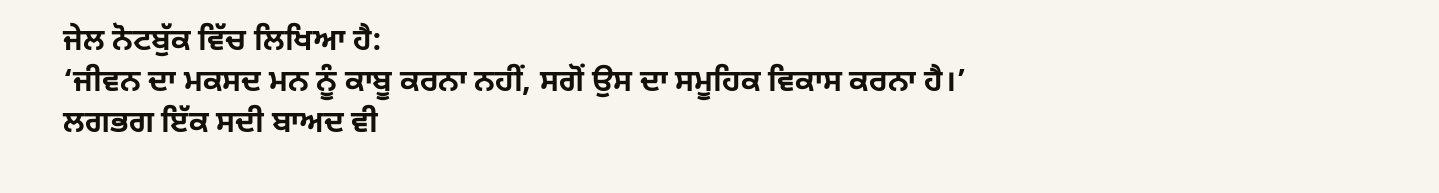ਜੇਲ ਨੋਟਬੁੱਕ ਵਿੱਚ ਲਿਖਿਆ ਹੈ:
‘ਜੀਵਨ ਦਾ ਮਕਸਦ ਮਨ ਨੂੰ ਕਾਬੂ ਕਰਨਾ ਨਹੀਂ, ਸਗੋਂ ਉਸ ਦਾ ਸਮੂਹਿਕ ਵਿਕਾਸ ਕਰਨਾ ਹੈ।’
ਲਗਭਗ ਇੱਕ ਸਦੀ ਬਾਅਦ ਵੀ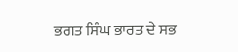ਭਗਤ ਸਿੰਘ ਭਾਰਤ ਦੇ ਸਭ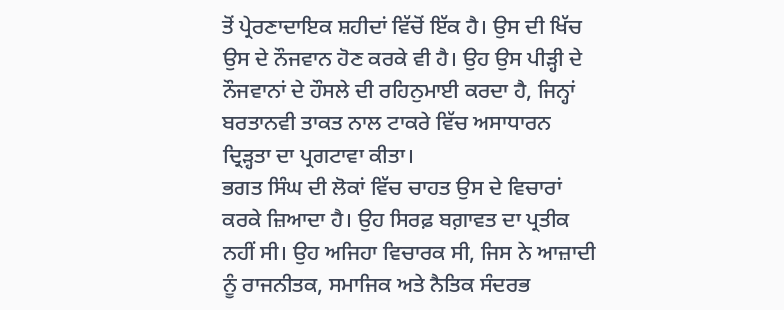ਤੋਂ ਪ੍ਰੇਰਣਾਦਾਇਕ ਸ਼ਹੀਦਾਂ ਵਿੱਚੋਂ ਇੱਕ ਹੈ। ਉਸ ਦੀ ਖਿੱਚ ਉਸ ਦੇ ਨੌਜਵਾਨ ਹੋਣ ਕਰਕੇ ਵੀ ਹੈ। ਉਹ ਉਸ ਪੀੜ੍ਹੀ ਦੇ ਨੌਜਵਾਨਾਂ ਦੇ ਹੌਸਲੇ ਦੀ ਰਹਿਨੁਮਾਈ ਕਰਦਾ ਹੈ, ਜਿਨ੍ਹਾਂ ਬਰਤਾਨਵੀ ਤਾਕਤ ਨਾਲ ਟਾਕਰੇ ਵਿੱਚ ਅਸਾਧਾਰਨ ਦ੍ਰਿੜ੍ਹਤਾ ਦਾ ਪ੍ਰਗਟਾਵਾ ਕੀਤਾ।
ਭਗਤ ਸਿੰਘ ਦੀ ਲੋਕਾਂ ਵਿੱਚ ਚਾਹਤ ਉਸ ਦੇ ਵਿਚਾਰਾਂ ਕਰਕੇ ਜ਼ਿਆਦਾ ਹੈ। ਉਹ ਸਿਰਫ਼ ਬਗ਼ਾਵਤ ਦਾ ਪ੍ਰਤੀਕ ਨਹੀਂ ਸੀ। ਉਹ ਅਜਿਹਾ ਵਿਚਾਰਕ ਸੀ, ਜਿਸ ਨੇ ਆਜ਼ਾਦੀ ਨੂੰ ਰਾਜਨੀਤਕ, ਸਮਾਜਿਕ ਅਤੇ ਨੈਤਿਕ ਸੰਦਰਭ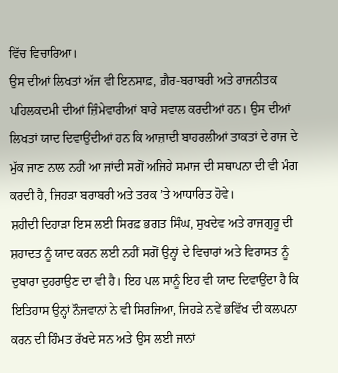ਵਿੱਚ ਵਿਚਾਰਿਆ।
ਉਸ ਦੀਆਂ ਲਿਖਤਾਂ ਅੱਜ ਵੀ ਇਨਸਾਫ਼, ਗ਼ੈਰ-ਬਰਾਬਰੀ ਅਤੇ ਰਾਜਨੀਤਕ ਪਹਿਲਕਦਮੀ ਦੀਆਂ ਜ਼ਿੰਮੇਵਾਰੀਆਂ ਬਾਰੇ ਸਵਾਲ ਕਰਦੀਆਂ ਹਨ। ਉਸ ਦੀਆਂ ਲਿਖਤਾਂ ਯਾਦ ਦਿਵਾਉਂਦੀਆਂ ਹਨ ਕਿ ਆਜ਼ਾਦੀ ਬਾਹਰਲੀਆਂ ਤਾਕਤਾਂ ਦੇ ਰਾਜ ਦੇ ਮੁੱਕ ਜਾਣ ਨਾਲ ਨਹੀਂ ਆ ਜਾਂਦੀ ਸਗੋਂ ਅਜਿਹੇ ਸਮਾਜ ਦੀ ਸਥਾਪਨਾ ਦੀ ਵੀ ਮੰਗ ਕਰਦੀ ਹੈ, ਜਿਹੜਾ ਬਰਾਬਰੀ ਅਤੇ ਤਰਕ ’ਤੇ ਆਧਾਰਿਤ ਹੋਵੇ।
ਸ਼ਹੀਦੀ ਦਿਹਾੜਾ ਇਸ ਲਈ ਸਿਰਫ਼ ਭਗਤ ਸਿੰਘ, ਸੁਖਦੇਵ ਅਤੇ ਰਾਜਗੁਰੂ ਦੀ ਸ਼ਹਾਦਤ ਨੂੰ ਯਾਦ ਕਰਨ ਲਈ ਨਹੀਂ ਸਗੋਂ ਉਨ੍ਹਾਂ ਦੇ ਵਿਚਾਰਾਂ ਅਤੇ ਵਿਰਾਸਤ ਨੂੰ ਦੁਬਾਰਾ ਦੁਹਰਾਉਣ ਦਾ ਵੀ ਹੈ। ਇਹ ਪਲ ਸਾਨੂੰ ਇਹ ਵੀ ਯਾਦ ਦਿਵਾਉਂਦਾ ਹੈ ਕਿ ਇਤਿਹਾਸ ਉਨ੍ਹਾਂ ਨੌਜਵਾਨਾਂ ਨੇ ਵੀ ਸਿਰਜਿਆ, ਜਿਹੜੇ ਨਵੇਂ ਭਵਿੱਖ ਦੀ ਕਲਪਨਾ ਕਰਨ ਦੀ ਹਿੰਮਤ ਰੱਖਦੇ ਸਨ ਅਤੇ ਉਸ ਲਈ ਜਾਨਾਂ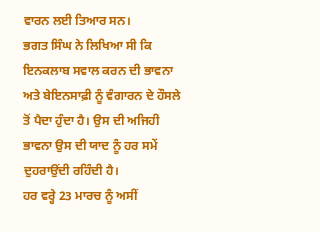ਵਾਰਨ ਲਈ ਤਿਆਰ ਸਨ।
ਭਗਤ ਸਿੰਘ ਨੇ ਲਿਖਿਆ ਸੀ ਕਿ ਇਨਕਲਾਬ ਸਵਾਲ ਕਰਨ ਦੀ ਭਾਵਨਾ ਅਤੇ ਬੇਇਨਸਾਫ਼ੀ ਨੂੰ ਵੰਗਾਰਨ ਦੇ ਹੌਸਲੇ ਤੋਂ ਪੈਦਾ ਹੁੰਦਾ ਹੈ। ਉਸ ਦੀ ਅਜਿਹੀ ਭਾਵਨਾ ਉਸ ਦੀ ਯਾਦ ਨੂੰ ਹਰ ਸਮੇਂ ਦੁਹਰਾਉਂਦੀ ਰਹਿੰਦੀ ਹੈ।
ਹਰ ਵਰ੍ਹੇ 23 ਮਾਰਚ ਨੂੰ ਅਸੀਂ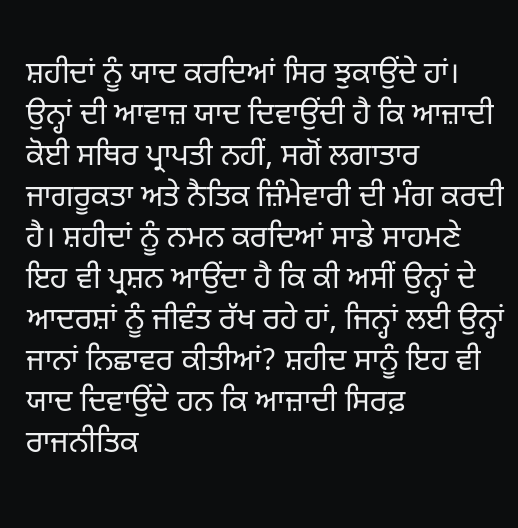ਸ਼ਹੀਦਾਂ ਨੂੰ ਯਾਦ ਕਰਦਿਆਂ ਸਿਰ ਝੁਕਾਉਂਦੇ ਹਾਂ। ਉਨ੍ਹਾਂ ਦੀ ਆਵਾਜ਼ ਯਾਦ ਦਿਵਾਉਂਦੀ ਹੈ ਕਿ ਆਜ਼ਾਦੀ ਕੋਈ ਸਥਿਰ ਪ੍ਰਾਪਤੀ ਨਹੀਂ, ਸਗੋਂ ਲਗਾਤਾਰ ਜਾਗਰੂਕਤਾ ਅਤੇ ਨੈਤਿਕ ਜ਼ਿੰਮੇਵਾਰੀ ਦੀ ਮੰਗ ਕਰਦੀ ਹੈ। ਸ਼ਹੀਦਾਂ ਨੂੰ ਨਮਨ ਕਰਦਿਆਂ ਸਾਡੇ ਸਾਹਮਣੇ ਇਹ ਵੀ ਪ੍ਰਸ਼ਨ ਆਉਂਦਾ ਹੈ ਕਿ ਕੀ ਅਸੀਂ ਉਨ੍ਹਾਂ ਦੇ ਆਦਰਸ਼ਾਂ ਨੂੰ ਜੀਵੰਤ ਰੱਖ ਰਹੇ ਹਾਂ, ਜਿਨ੍ਹਾਂ ਲਈ ਉਨ੍ਹਾਂ ਜਾਨਾਂ ਨਿਛਾਵਰ ਕੀਤੀਆਂ? ਸ਼ਹੀਦ ਸਾਨੂੰ ਇਹ ਵੀ ਯਾਦ ਦਿਵਾਉਂਦੇ ਹਨ ਕਿ ਆਜ਼ਾਦੀ ਸਿਰਫ਼ ਰਾਜਨੀਤਿਕ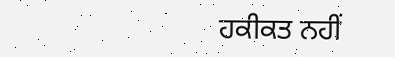ਹਕੀਕਤ ਨਹੀਂ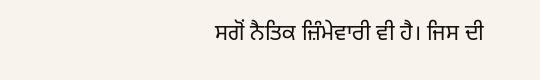ਸਗੋਂ ਨੈਤਿਕ ਜ਼ਿੰਮੇਵਾਰੀ ਵੀ ਹੈ। ਜਿਸ ਦੀ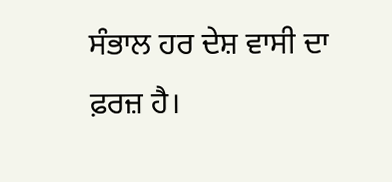ਸੰਭਾਲ ਹਰ ਦੇਸ਼ ਵਾਸੀ ਦਾ ਫ਼ਰਜ਼ ਹੈ।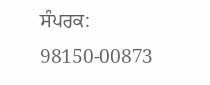ਸੰਪਰਕ: 98150-00873